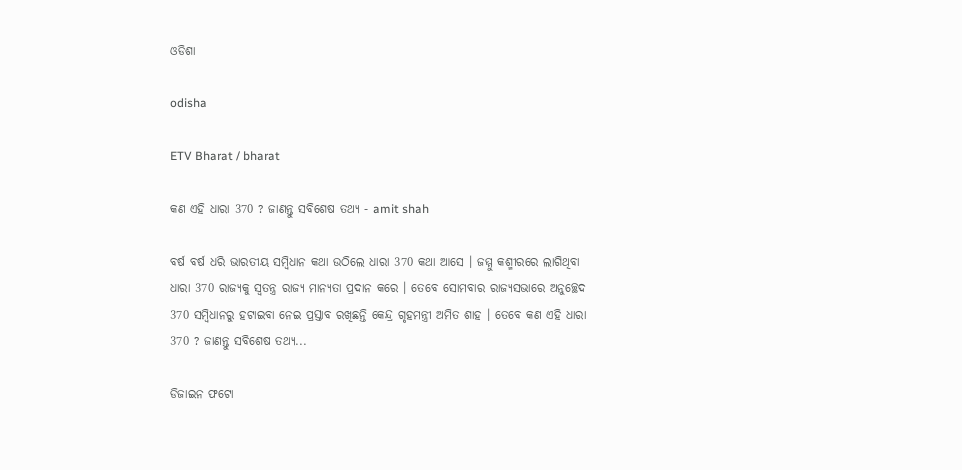ଓଡିଶା

odisha

ETV Bharat / bharat

କଣ ଏହି ଧାରା 370 ? ଜାଣନ୍ତୁ ସବିଶେଷ ତଥ୍ୟ - amit shah

ବର୍ଷ ବର୍ଷ ଧରି ଭାରତୀୟ ସମ୍ବିଧାନ କଥା ଉଠିଲେ ଧାରା 370 କଥା ଆସେ । ଜମ୍ମୁ କଶ୍ମୀରରେ ଲାଗିଥିବା ଧାରା 370 ରାଜ୍ୟକୁ ସ୍ବତନ୍ତ୍ର ରାଜ୍ୟ ମାନ୍ୟତା ପ୍ରଦାନ କରେ । ତେବେ ସୋମବାର ରାଜ୍ୟସଭାରେ ଅନୁଚ୍ଛେଦ 370 ସମ୍ବିଧାନରୁ ହଟାଇବା ନେଇ ପ୍ରସ୍ତାବ ରଖିଛନ୍ତି କେନ୍ଦ୍ର ଗୃହମନ୍ତ୍ରୀ ଅମିତ ଶାହ । ତେବେ କଣ ଏହି ଧାରା 370 ? ଜାଣନ୍ତୁ ସବିଶେଷ ତଥ୍ୟ...

ଡିଜାଇନ ଫଟୋ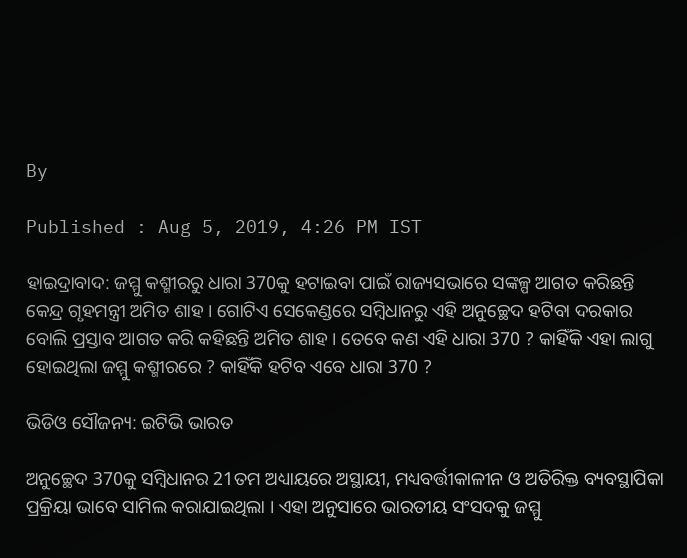By

Published : Aug 5, 2019, 4:26 PM IST

ହାଇଦ୍ରାବାଦ: ଜମ୍ମୁ କଶ୍ମୀରରୁ ଧାରା 370କୁ ହଟାଇବା ପାଇଁ ରାଜ୍ୟସଭାରେ ସଙ୍କଳ୍ପ ଆଗତ କରିଛନ୍ତି କେନ୍ଦ୍ର ଗୃହମନ୍ତ୍ରୀ ଅମିତ ଶାହ । ଗୋଟିଏ ସେକେଣ୍ଡରେ ସମ୍ବିଧାନରୁ ଏହି ଅନୁଚ୍ଛେଦ ହଟିବା ଦରକାର ବୋଲି ପ୍ରସ୍ତାବ ଆଗତ କରି କହିଛନ୍ତି ଅମିତ ଶାହ । ତେବେ କଣ ଏହି ଧାରା 370 ? କାହିଁକି ଏହା ଲାଗୁ ହୋଇଥିଲା ଜମ୍ମୁ କଶ୍ମୀରରେ ? କାହିଁକି ହଟିବ ଏବେ ଧାରା 370 ?

ଭିଡିଓ ସୌଜନ୍ୟ: ଇଟିଭି ଭାରତ

ଅନୁଚ୍ଛେଦ 370କୁ ସମ୍ବିଧାନର 21ତମ ଅଧ୍ୟାୟରେ ଅସ୍ଥାୟୀ, ମଧ୍ୟବର୍ତ୍ତୀକାଳୀନ ଓ ଅତିରିକ୍ତ ବ୍ୟବସ୍ଥାପିକା ପ୍ରକ୍ରିୟା ଭାବେ ସାମିଲ କରାଯାଇଥିଲା । ଏହା ଅନୁସାରେ ଭାରତୀୟ ସଂସଦକୁ ଜମ୍ମୁ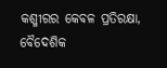କଶ୍ମୀରର କେବଳ ପ୍ରତିରକ୍ଷା, ବୈଦେଶିକ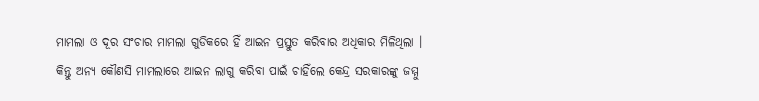ମାମଲା ଓ ଦୂର ସଂଚାର ମାମଲା ଗୁଡିକରେ ହିଁ ଆଇନ ପ୍ରସ୍ତୁତ କରିବାର ଅଧିକାର ମିଳିଥିଲା । କିନ୍ତୁ ଅନ୍ୟ କୌଣସି ମାମଲାରେ ଆଇନ ଲାଗୁ କରିବା ପାଇଁ ଚାହିଁଲେ କେନ୍ଦ୍ର ସରକାରଙ୍କୁ ଜମ୍ମୁ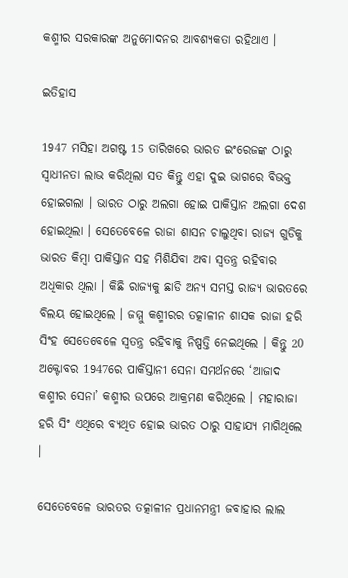କଶ୍ମୀର ସରକାରଙ୍କ ଅନୁମୋଦନର ଆବଶ୍ୟକତା ରହିଥାଏ ।

ଇତିହାସ

1947 ମସିହା ଅଗଷ୍ଟ 15 ତାରିଖରେ ଭାରତ ଇଂରେଜଙ୍କ ଠାରୁ ସ୍ବାଧୀନତା ଲାଭ କରିଥିଲା ସତ କିନ୍ତୁ ଏହା ଦୁଇ ଭାଗରେ ବିଭକ୍ତ ହୋଇଗଲା । ଭାରତ ଠାରୁ ଅଲଗା ହୋଇ ପାକିସ୍ତାନ ଅଲଗା ଦେଶ ହୋଇଥିଲା । ସେତେବେଳେ ରାଜା ଶାସନ ଚାଲୁଥିବା ରାଜ୍ୟ ଗୁଡିକୁ ଭାରତ କିମ୍ବା ପାକିସ୍ତାନ ସହ ମିଶିଯିବା ଅବା ସ୍ବତନ୍ତ୍ର ରହିବାର ଅଧିକାର ଥିଲା । କିଛି ରାଜ୍ୟକୁ ଛାଡି ଅନ୍ୟ ସମସ୍ତ ରାଜ୍ୟ ଭାରତରେ ବିଲୟ ହୋଇଥିଲେ । ଜମ୍ମୁ କଶ୍ମୀରର ତତ୍କାଳୀନ ଶାସକ ରାଜା ହରି ସିଂହ ସେତେବେଳେ ସ୍ବତନ୍ତ୍ର ରହିବାକୁ ନିଷ୍ପତ୍ତି ନେଇଥିଲେ । କିନ୍ତୁ 20 ଅକ୍ଟୋବର 1947ରେ ପାକିସ୍ତାନୀ ସେନା ସମର୍ଥନରେ ‘ଆଜାଦ କଶ୍ମୀର ସେନା’ କଶ୍ମୀର ଉପରେ ଆକ୍ରମଣ କରିଥିଲେ । ମହାରାଜା ହରି ସିଂ ଏଥିରେ ବ୍ୟଥିତ ହୋଇ ଭାରତ ଠାରୁ ସାହାଯ୍ୟ ମାଗିଥିଲେ ।

ସେତେବେଳେ ଭାରତର ତତ୍କାଳୀନ ପ୍ରଧାନମନ୍ତ୍ରୀ ଜବାହାର ଲାଲ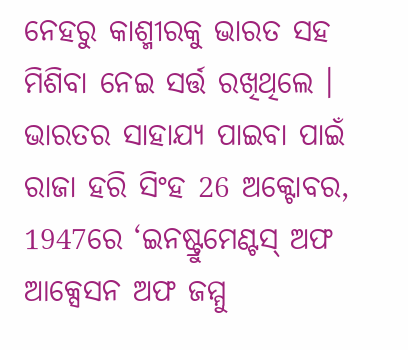ନେହରୁ କାଶ୍ମୀରକୁ ଭାରତ ସହ ମିଶିବା ନେଇ ସର୍ତ୍ତ ରଖିଥିଲେ । ଭାରତର ସାହାଯ୍ୟ ପାଇବା ପାଇଁ ରାଜା ହରି ସିଂହ 26 ଅକ୍ଟୋବର, 1947ରେ ‘ଇନଷ୍ଟ୍ରୁମେଣ୍ଟସ୍‌ ଅଫ ଆକ୍ସେସନ ଅଫ ଜମ୍ମୁ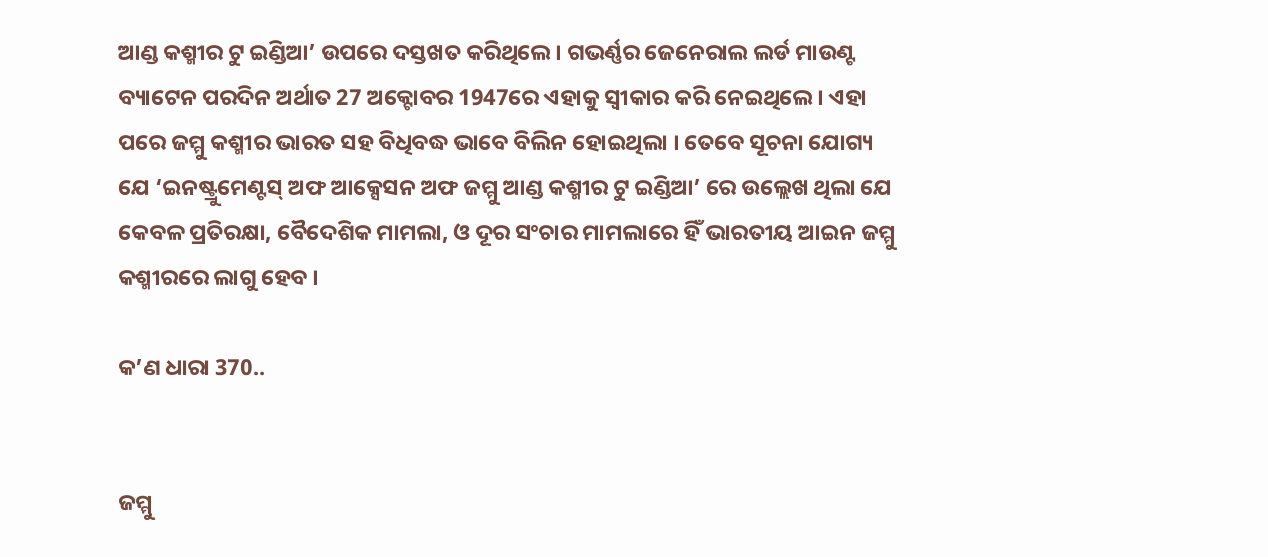ଆଣ୍ଡ କଶ୍ମୀର ଟୁ ଇଣ୍ଡିଆ’ ଉପରେ ଦସ୍ତଖତ କରିଥିଲେ । ଗଭର୍ଣ୍ଣର ଜେନେରାଲ ଲର୍ଡ ମାଉଣ୍ଟ ବ୍ୟାଟେନ ପରଦିନ ଅର୍ଥାତ 27 ଅକ୍ଟୋବର 1947ରେ ଏହାକୁ ସ୍ବୀକାର କରି ନେଇଥିଲେ । ଏହା ପରେ ଜମ୍ମୁ କଶ୍ମୀର ଭାରତ ସହ ବିଧିବଦ୍ଧ ଭାବେ ବିଲିନ ହୋଇଥିଲା । ତେବେ ସୂଚନା ଯୋଗ୍ୟ ଯେ ‘ଇନଷ୍ଟ୍ରୁମେଣ୍ଟସ୍‌ ଅଫ ଆକ୍ସେସନ ଅଫ ଜମ୍ମୁ ଆଣ୍ଡ କଶ୍ମୀର ଟୁ ଇଣ୍ଡିଆ’ ରେ ଉଲ୍ଲେଖ ଥିଲା ଯେ କେବଳ ପ୍ରତିରକ୍ଷା, ବୈଦେଶିକ ମାମଲା, ଓ ଦୂର ସଂଚାର ମାମଲାରେ ହିଁ ଭାରତୀୟ ଆଇନ ଜମ୍ମୁ କଶ୍ମୀରରେ ଲାଗୁ ହେବ ।

କ’ଣ ଧାରା 370..


ଜମ୍ମୁ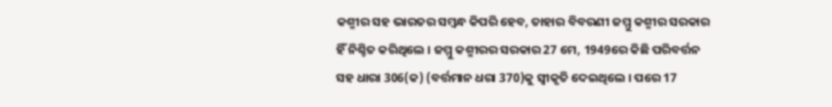କଶ୍ମୀର ସହ ଭାରତର ସମ୍ବନ୍ଧ କିପରି ହେବ, ତାହାର ବିବରଣୀ ଜମ୍ମୁ କଶ୍ମୀର ସରକାର ହିଁ ନିଶ୍ଚିତ କରିଥିଲେ । ଜମ୍ମୁ କଶ୍ମୀରର ସରକାର 27 ମେ, 1949ରେ କିଛି ପରିବର୍ତ୍ତନ ସହ ଧାରା 306(କ) (ବର୍ତ୍ତମାନ ଧରା 370)କୁ ସ୍ବୀକୃତି ଦେଇଥିଲେ । ପରେ 17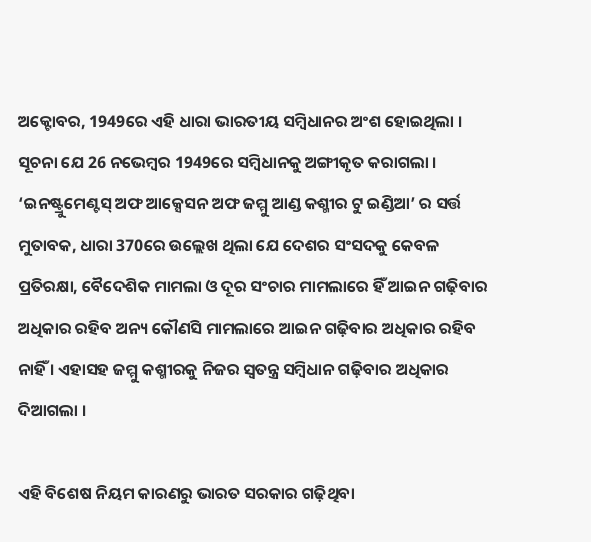ଅକ୍ଟୋବର, 1949ରେ ଏହି ଧାରା ଭାରତୀୟ ସମ୍ବିଧାନର ଅଂଶ ହୋଇଥିଲା । ସୂଚନା ଯେ 26 ନଭେମ୍ବର 1949ରେ ସମ୍ବିଧାନକୁ ଅଙ୍ଗୀକୃତ କରାଗଲା । ‘ଇନଷ୍ଟ୍ରୁମେଣ୍ଟସ୍‌ ଅଫ ଆକ୍ସେସନ ଅଫ ଜମ୍ମୁ ଆଣ୍ଡ କଶ୍ମୀର ଟୁ ଇଣ୍ଡିଆ’ ର ସର୍ତ୍ତ ମୁତାବକ, ଧାରା 370ରେ ଉଲ୍ଲେଖ ଥିଲା ଯେ ଦେଶର ସଂସଦକୁ କେବଳ ପ୍ରତିରକ୍ଷା, ବୈଦେଶିକ ମାମଲା ଓ ଦୂର ସଂଚାର ମାମଲାରେ ହିଁ ଆଇନ ଗଢ଼ିବାର ଅଧିକାର ରହିବ ଅନ୍ୟ କୌଣସି ମାମଲାରେ ଆଇନ ଗଢ଼ିବାର ଅଧିକାର ରହିବ ନାହିଁ । ଏହାସହ ଜମ୍ମୁ କଶ୍ମୀରକୁ ନିଜର ସ୍ବତନ୍ତ୍ର ସମ୍ବିଧାନ ଗଢ଼ିବାର ଅଧିକାର ଦିଆଗଲା ।

ଏହି ବିଶେଷ ନିୟମ କାରଣରୁ ଭାରତ ସରକାର ଗଢ଼ିଥିବା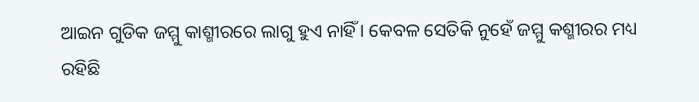ଆଇନ ଗୁଡିକ ଜମ୍ମୁ କାଶ୍ମୀରରେ ଲାଗୁ ହୁଏ ନାହିଁ । କେବଳ ସେତିକି ନୁହେଁ ଜମ୍ମୁ କଶ୍ମୀରର ମଧ୍ୟ ରହିଛି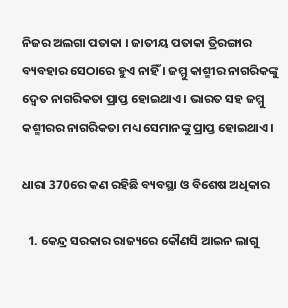ନିଜର ଅଲଗା ପତାକା । ଜାତୀୟ ପତାକା ତ୍ରିରଙ୍ଗାର ବ୍ୟବହାର ସେଠାରେ ହୁଏ ନାହିଁ । ଜମ୍ମୁ କାଶ୍ମୀର ନାଗରିକଙ୍କୁ ଦ୍ବେତ ନାଗରିକତା ପ୍ରାପ୍ତ ହୋଇଥାଏ । ଭାରତ ସହ ଜମ୍ମୁ କଶ୍ମୀରର ନାଗରିକତା ମଧ୍ୟ ସେମାନଙ୍କୁ ପ୍ରାପ୍ତ ହୋଇଥାଏ ।

ଧାରା 370ରେ କଣ ରହିଛି ବ୍ୟବସ୍ଥା ଓ ବିଶେଷ ଅଧିକାର

  1. କେନ୍ଦ୍ର ସରକାର ରାଜ୍ୟରେ କୌଣସି ଆଇନ ଲାଗୁ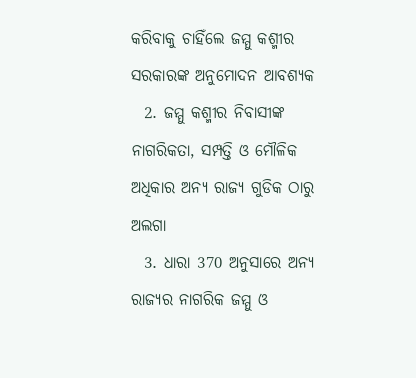କରିବାକୁ ଚାହିଁଲେ ଜମ୍ମୁ କଶ୍ମୀର ସରକାରଙ୍କ ଅନୁମୋଦନ ଆବଶ୍ୟକ
  2. ଜମ୍ମୁ କଶ୍ମୀର ନିବାସୀଙ୍କ ନାଗରିକତା, ସମ୍ପତ୍ତି ଓ ମୌଳିକ ଅଧିକାର ଅନ୍ୟ ରାଜ୍ୟ ଗୁଡିକ ଠାରୁ ଅଲଗା
  3. ଧାରା 370 ଅନୁସାରେ ଅନ୍ୟ ରାଜ୍ୟର ନାଗରିକ ଜମ୍ମୁ ଓ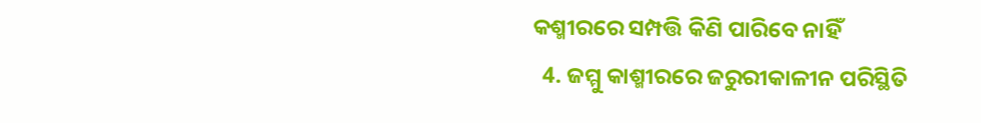କଶ୍ମୀରରେ ସମ୍ପତ୍ତି କିଣି ପାରିବେ ନାହିଁ
  4. ଜମ୍ମୁ କାଶ୍ମୀରରେ ଜରୁରୀକାଳୀନ ପରିସ୍ଥିତି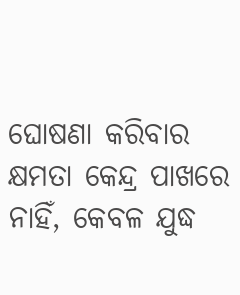ଘୋଷଣା କରିବାର କ୍ଷମତା କେନ୍ଦ୍ର ପାଖରେ ନାହିଁ, କେବଳ ଯୁଦ୍ଧ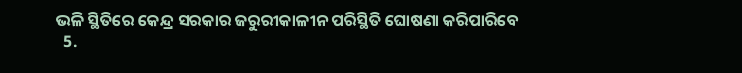ଭଳି ସ୍ଥିତିରେ କେନ୍ଦ୍ର ସରକାର ଜରୁରୀକାଳୀନ ପରିସ୍ଥିତି ଘୋଷଣା କରିପାରିବେ
  5.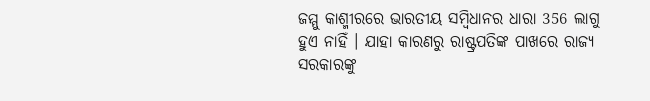ଜମ୍ମୁ କାଶ୍ମୀରରେ ଭାରତୀୟ ସମ୍ବିଧାନର ଧାରା 356 ଲାଗୁ ହୁଏ ନାହିଁ । ଯାହା କାରଣରୁ ରାଷ୍ଟ୍ରପତିଙ୍କ ପାଖରେ ରାଜ୍ୟ ସରକାରଙ୍କୁ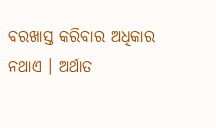ବରଖାସ୍ତ କରିବାର ଅଧିକାର ନଥାଏ । ଅର୍ଥାତ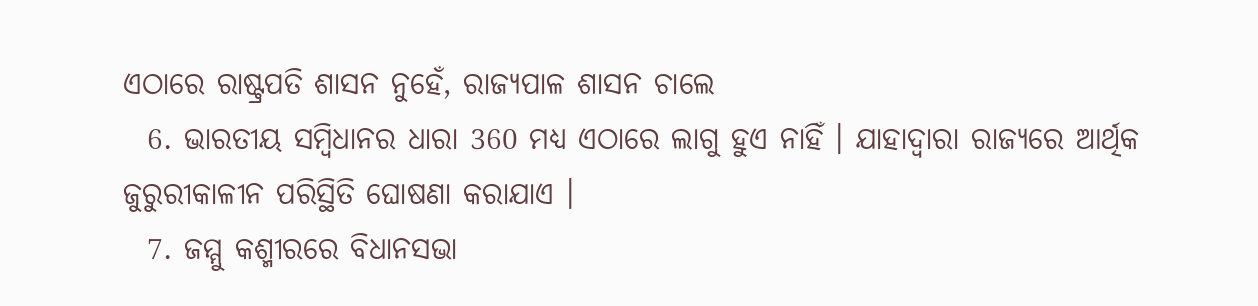ଏଠାରେ ରାଷ୍ଟ୍ରପତି ଶାସନ ନୁହେଁ, ରାଜ୍ୟପାଳ ଶାସନ ଚାଲେ
  6. ଭାରତୀୟ ସମ୍ବିଧାନର ଧାରା 360 ମଧ୍ୟ ଏଠାରେ ଲାଗୁ ହୁଏ ନାହିଁ । ଯାହାଦ୍ବାରା ରାଜ୍ୟରେ ଆର୍ଥିକ ଜୁରୁରୀକାଳୀନ ପରିସ୍ଥିତି ଘୋଷଣା କରାଯାଏ ।
  7. ଜମ୍ମୁ କଶ୍ମୀରରେ ବିଧାନସଭା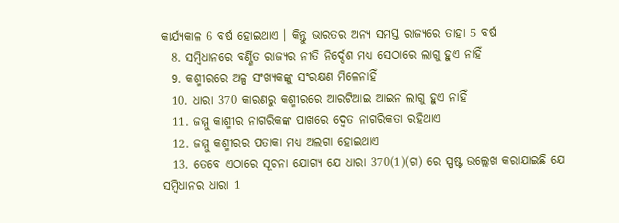କାର୍ଯ୍ୟକାଳ 6 ବର୍ଷ ହୋଇଥାଏ । କିନ୍ତୁ ଭାରତର ଅନ୍ୟ ସମସ୍ତ ରାଜ୍ୟରେ ତାହା 5 ବର୍ଷ
  8. ସମ୍ବିଧାନରେ ବର୍ଣ୍ଣିତ ରାଜ୍ୟର ନୀତି ନିର୍ଦ୍ଦେଶ ମଧ୍ୟ ସେଠାରେ ଲାଗୁ ହୁଏ ନାହିଁ
  9. କଶ୍ମୀରରେ ଅଳ୍ପ ସଂଖ୍ୟକଙ୍କୁ ସଂରକ୍ଷଣ ମିଳେନାହିଁ
  10. ଧାରା 370 କାରଣରୁ କଶ୍ମୀରରେ ଆରଟିଆଇ ଆଇନ ଲାଗୁ ହୁଏ ନାହିଁ
  11. ଜମ୍ମୁ କାଶ୍ମୀର ନାଗରିକଙ୍କ ପାଖରେ ଦ୍ବେତ ନାଗରିକତା ରହିଥାଏ
  12. ଜମ୍ମୁ କଶ୍ମୀରର ପତାକା ମଧ୍ୟ ଅଲଗା ହୋଇଥାଏ
  13. ତେବେ ଏଠାରେ ସୂଚନା ଯୋଗ୍ୟ ଯେ ଧାରା 370(1)(ଗ) ରେ ସ୍ପଷ୍ଟ ଉଲ୍ଲେଖ କରାଯାଇଛି ଯେ ସମ୍ବିଧାନର ଧାରା 1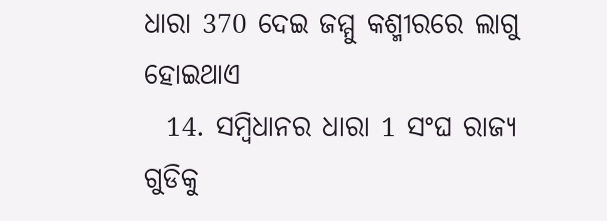ଧାରା 370 ଦେଇ ଜମ୍ମୁ କଶ୍ମୀରରେ ଲାଗୁ ହୋଇଥାଏ
  14. ସମ୍ବିଧାନର ଧାରା 1 ସଂଘ ରାଜ୍ୟ ଗୁଡିକୁ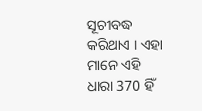ସୂଚୀବଦ୍ଧ କରିଥାଏ । ଏହା ମାନେ ଏହି ଧାରା 370 ହିଁ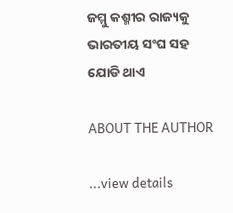ଜମ୍ମୁ କଶ୍ମୀର ରାଜ୍ୟକୁ ଭାରତୀୟ ସଂଘ ସହ ଯୋଡି ଥାଏ

ABOUT THE AUTHOR

...view details